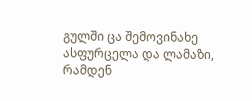გულში ცა შემოვინახე
ასფურცელა და ლამაზი,
რამდენ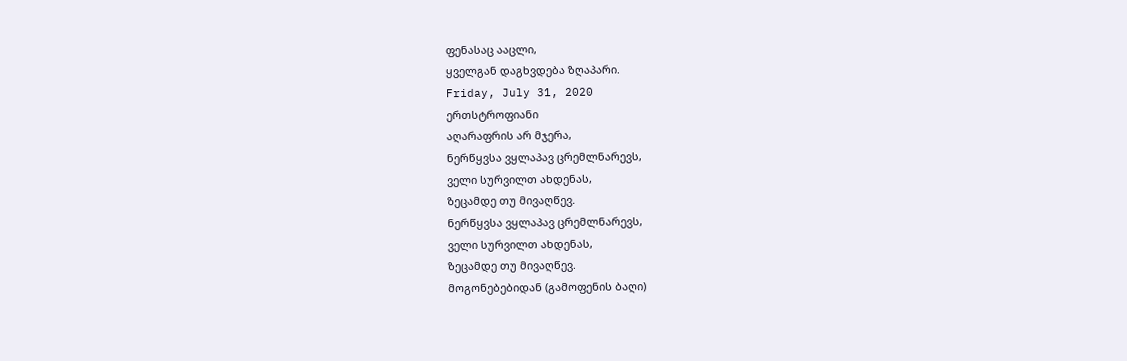ფენასაც ააცლი,
ყველგან დაგხვდება ზღაპარი.
Friday, July 31, 2020
ერთსტროფიანი
აღარაფრის არ მჯერა,
ნერწყვსა ვყლაპავ ცრემლნარევს,
ველი სურვილთ ახდენას,
ზეცამდე თუ მივაღწევ.
ნერწყვსა ვყლაპავ ცრემლნარევს,
ველი სურვილთ ახდენას,
ზეცამდე თუ მივაღწევ.
მოგონებებიდან (გამოფენის ბაღი)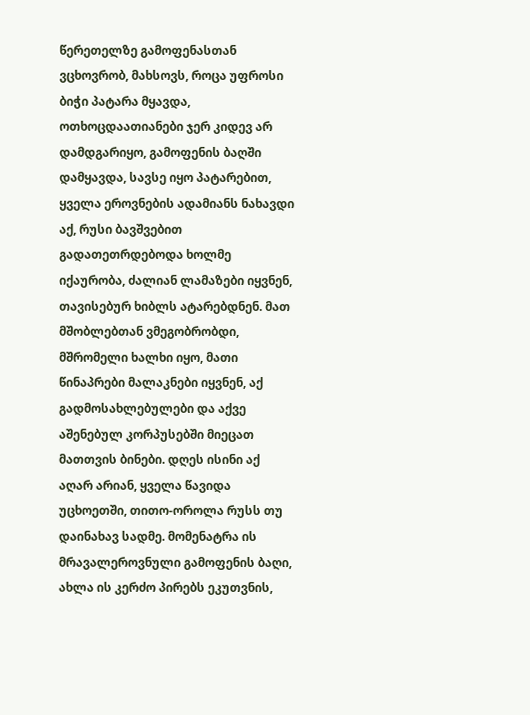წერეთელზე გამოფენასთან ვცხოვრობ, მახსოვს, როცა უფროსი ბიჭი პატარა მყავდა, ოთხოცდაათიანები ჯერ კიდევ არ დამდგარიყო, გამოფენის ბაღში დამყავდა, სავსე იყო პატარებით, ყველა ეროვნების ადამიანს ნახავდი აქ, რუსი ბავშვებით გადათეთრდებოდა ხოლმე იქაურობა, ძალიან ლამაზები იყვნენ, თავისებურ ხიბლს ატარებდნენ. მათ მშობლებთან ვმეგობრობდი, მშრომელი ხალხი იყო, მათი წინაპრები მალაკნები იყვნენ, აქ გადმოსახლებულები და აქვე აშენებულ კორპუსებში მიეცათ მათთვის ბინები. დღეს ისინი აქ აღარ არიან, ყველა წავიდა უცხოეთში, თითო-ოროლა რუსს თუ დაინახავ სადმე. მომენატრა ის მრავალეროვნული გამოფენის ბაღი, ახლა ის კერძო პირებს ეკუთვნის,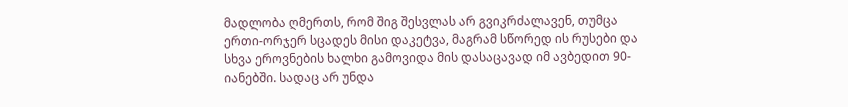მადლობა ღმერთს, რომ შიგ შესვლას არ გვიკრძალავენ, თუმცა ერთი-ორჯერ სცადეს მისი დაკეტვა, მაგრამ სწორედ ის რუსები და სხვა ეროვნების ხალხი გამოვიდა მის დასაცავად იმ ავბედით 90-იანებში. სადაც არ უნდა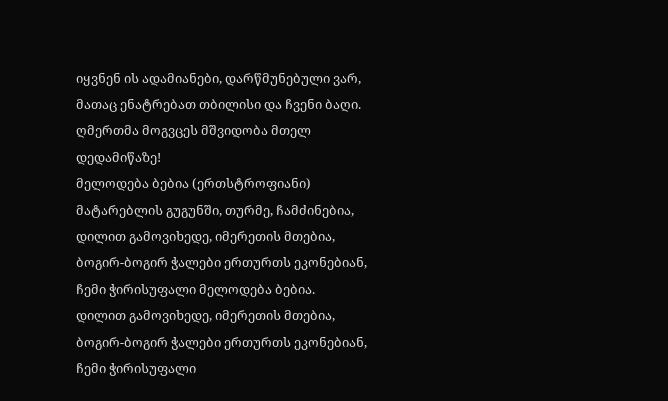იყვნენ ის ადამიანები, დარწმუნებული ვარ, მათაც ენატრებათ თბილისი და ჩვენი ბაღი. ღმერთმა მოგვცეს მშვიდობა მთელ დედამიწაზე!
მელოდება ბებია (ერთსტროფიანი)
მატარებლის გუგუნში, თურმე, ჩამძინებია,
დილით გამოვიხედე, იმერეთის მთებია,
ბოგირ-ბოგირ ჭალები ერთურთს ეკონებიან,
ჩემი ჭირისუფალი მელოდება ბებია.
დილით გამოვიხედე, იმერეთის მთებია,
ბოგირ-ბოგირ ჭალები ერთურთს ეკონებიან,
ჩემი ჭირისუფალი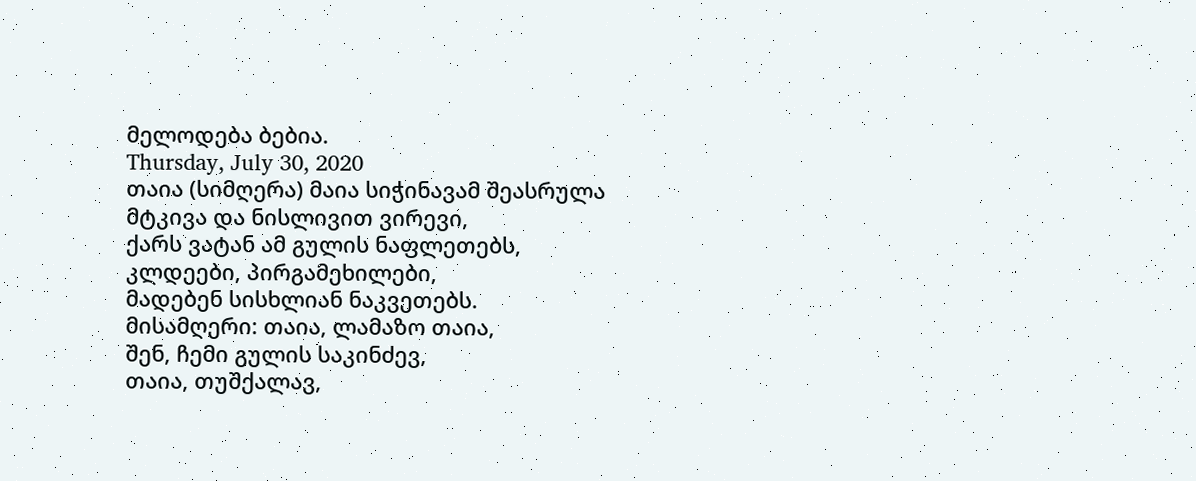მელოდება ბებია.
Thursday, July 30, 2020
თაია (სიმღერა) მაია სიჭინავამ შეასრულა
მტკივა და ნისლივით ვირევი,
ქარს ვატან ამ გულის ნაფლეთებს,
კლდეები, პირგამეხილები,
მადებენ სისხლიან ნაკვეთებს.
მისამღერი: თაია, ლამაზო თაია,
შენ, ჩემი გულის საკინძევ,
თაია, თუშქალავ,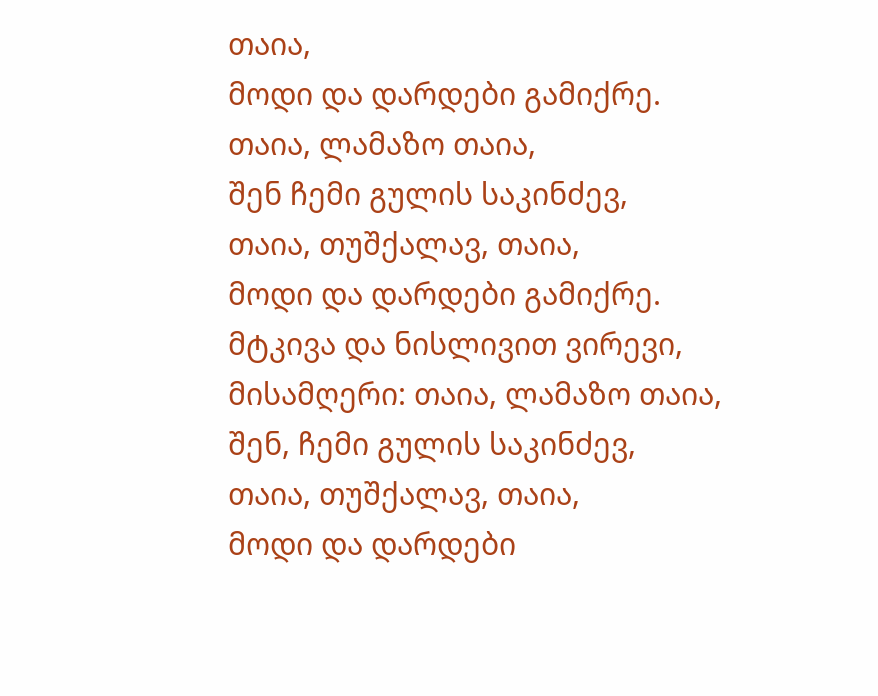თაია,
მოდი და დარდები გამიქრე.
თაია, ლამაზო თაია,
შენ ჩემი გულის საკინძევ,
თაია, თუშქალავ, თაია,
მოდი და დარდები გამიქრე.
მტკივა და ნისლივით ვირევი,
მისამღერი: თაია, ლამაზო თაია,
შენ, ჩემი გულის საკინძევ,
თაია, თუშქალავ, თაია,
მოდი და დარდები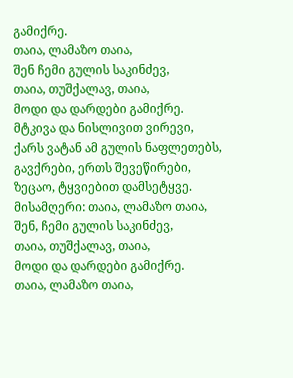გამიქრე.
თაია, ლამაზო თაია,
შენ ჩემი გულის საკინძევ,
თაია, თუშქალავ, თაია,
მოდი და დარდები გამიქრე.
მტკივა და ნისლივით ვირევი,
ქარს ვატან ამ გულის ნაფლეთებს,
გავქრები, ერთს შევეწირები,
ზეცაო, ტყვიებით დამსეტყვე.
მისამღერი: თაია, ლამაზო თაია,
შენ, ჩემი გულის საკინძევ,
თაია, თუშქალავ, თაია,
მოდი და დარდები გამიქრე.
თაია, ლამაზო თაია,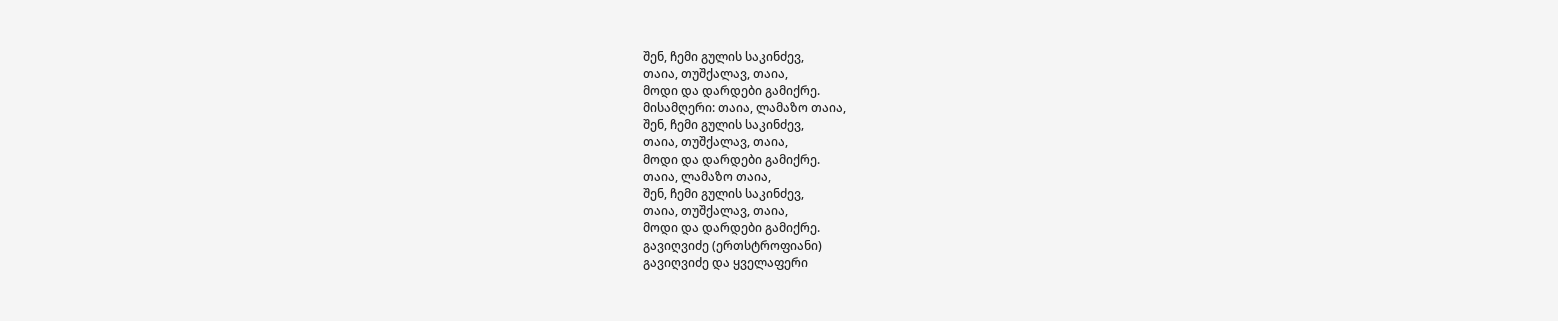შენ, ჩემი გულის საკინძევ,
თაია, თუშქალავ, თაია,
მოდი და დარდები გამიქრე.
მისამღერი: თაია, ლამაზო თაია,
შენ, ჩემი გულის საკინძევ,
თაია, თუშქალავ, თაია,
მოდი და დარდები გამიქრე.
თაია, ლამაზო თაია,
შენ, ჩემი გულის საკინძევ,
თაია, თუშქალავ, თაია,
მოდი და დარდები გამიქრე.
გავიღვიძე (ერთსტროფიანი)
გავიღვიძე და ყველაფერი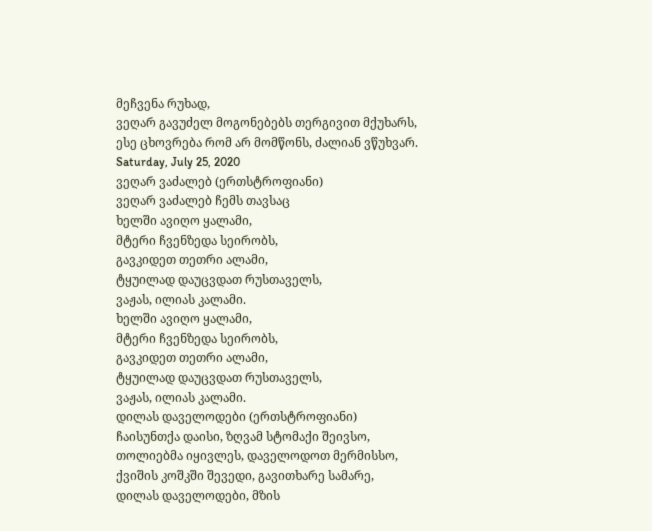მეჩვენა რუხად,
ვეღარ გავუძელ მოგონებებს თერგივით მქუხარს,
ესე ცხოვრება რომ არ მომწონს, ძალიან ვწუხვარ.
Saturday, July 25, 2020
ვეღარ ვაძალებ (ერთსტროფიანი)
ვეღარ ვაძალებ ჩემს თავსაც
ხელში ავიღო ყალამი,
მტერი ჩვენზედა სეირობს,
გავკიდეთ თეთრი ალამი,
ტყუილად დაუცვდათ რუსთაველს,
ვაჟას, ილიას კალამი.
ხელში ავიღო ყალამი,
მტერი ჩვენზედა სეირობს,
გავკიდეთ თეთრი ალამი,
ტყუილად დაუცვდათ რუსთაველს,
ვაჟას, ილიას კალამი.
დილას დაველოდები (ერთსტროფიანი)
ჩაისუნთქა დაისი, ზღვამ სტომაქი შეივსო,
თოლიებმა იყივლეს, დაველოდოთ მერმისსო,
ქვიშის კოშკში შევედი, გავითხარე სამარე,
დილას დაველოდები, მზის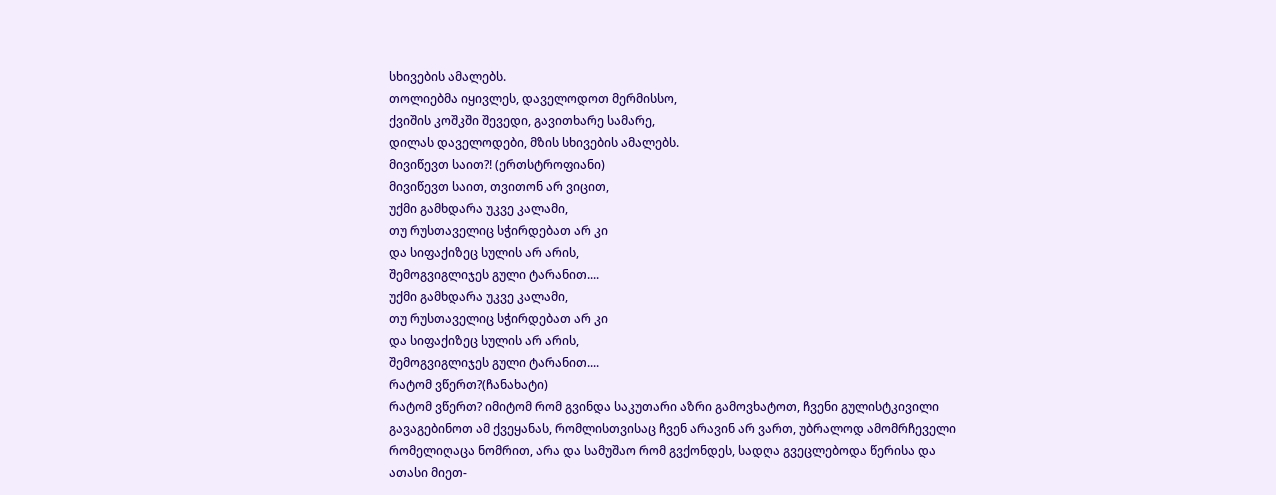სხივების ამალებს.
თოლიებმა იყივლეს, დაველოდოთ მერმისსო,
ქვიშის კოშკში შევედი, გავითხარე სამარე,
დილას დაველოდები, მზის სხივების ამალებს.
მივიწევთ საით?! (ერთსტროფიანი)
მივიწევთ საით, თვითონ არ ვიცით,
უქმი გამხდარა უკვე კალამი,
თუ რუსთაველიც სჭირდებათ არ კი
და სიფაქიზეც სულის არ არის,
შემოგვიგლიჯეს გული ტარანით....
უქმი გამხდარა უკვე კალამი,
თუ რუსთაველიც სჭირდებათ არ კი
და სიფაქიზეც სულის არ არის,
შემოგვიგლიჯეს გული ტარანით....
რატომ ვწერთ?(ჩანახატი)
რატომ ვწერთ? იმიტომ რომ გვინდა საკუთარი აზრი გამოვხატოთ, ჩვენი გულისტკივილი გავაგებინოთ ამ ქვეყანას, რომლისთვისაც ჩვენ არავინ არ ვართ, უბრალოდ ამომრჩეველი რომელიღაცა ნომრით, არა და სამუშაო რომ გვქონდეს, სადღა გვეცლებოდა წერისა და ათასი მიეთ-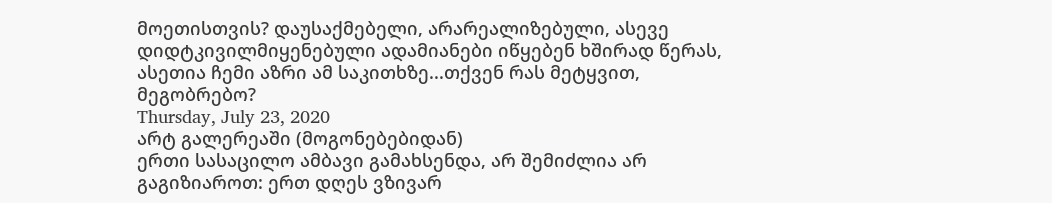მოეთისთვის? დაუსაქმებელი, არარეალიზებული, ასევე დიდტკივილმიყენებული ადამიანები იწყებენ ხშირად წერას, ასეთია ჩემი აზრი ამ საკითხზე...თქვენ რას მეტყვით, მეგობრებო?
Thursday, July 23, 2020
არტ გალერეაში (მოგონებებიდან)
ერთი სასაცილო ამბავი გამახსენდა, არ შემიძლია არ გაგიზიაროთ: ერთ დღეს ვზივარ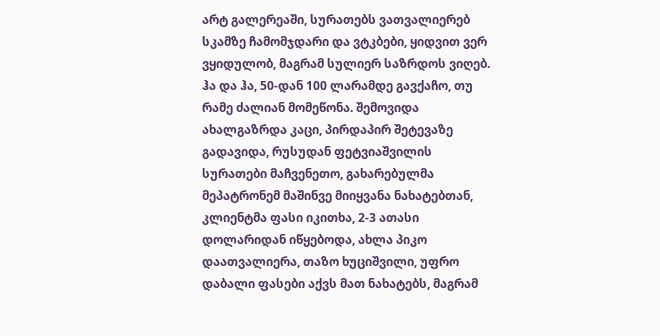არტ გალერეაში, სურათებს ვათვალიერებ სკამზე ჩამომჯდარი და ვტკბები, ყიდვით ვერ ვყიდულობ, მაგრამ სულიერ საზრდოს ვიღებ. ჰა და ჰა, 50-დან 100 ლარამდე გავქაჩო, თუ რამე ძალიან მომეწონა. შემოვიდა ახალგაზრდა კაცი, პირდაპირ შეტევაზე გადავიდა, რუსუდან ფეტვიაშვილის სურათები მაჩვენეთო, გახარებულმა მეპატრონემ მაშინვე მიიყვანა ნახატებთან, კლიენტმა ფასი იკითხა, 2-3 ათასი დოლარიდან იწყებოდა, ახლა პიკო დაათვალიერა, თაზო ხუციშვილი, უფრო დაბალი ფასები აქვს მათ ნახატებს, მაგრამ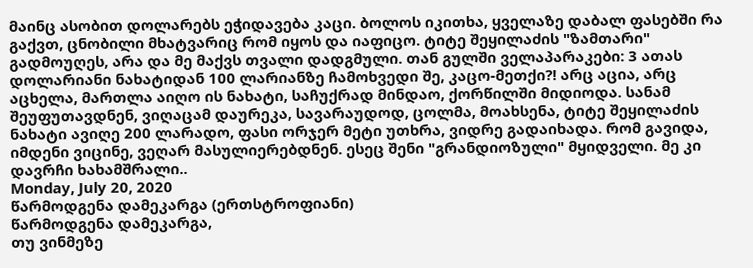მაინც ასობით დოლარებს ეჭიდავება კაცი. ბოლოს იკითხა, ყველაზე დაბალ ფასებში რა გაქვთ, ცნობილი მხატვარიც რომ იყოს და იაფიცო. ტიტე შეყილაძის "ზამთარი" გადმოუღეს, არა და მე მაქვს თვალი დადგმული. თან გულში ველაპარაკები: 3 ათას დოლარიანი ნახატიდან 100 ლარიანზე ჩამოხვედი შე, კაცო-მეთქი?! არც აცია, არც აცხელა, მართლა აიღო ის ნახატი, საჩუქრად მინდაო, ქორწილში მიდიოდა. სანამ შეუფუთავდნენ, ვიღაცამ დაურეკა, სავარაუდოდ, ცოლმა, მოახსენა, ტიტე შეყილაძის ნახატი ავიღე 200 ლარადო, ფასი ორჯერ მეტი უთხრა, ვიდრე გადაიხადა. რომ გავიდა, იმდენი ვიცინე, ვეღარ მასულიერებდნენ. ესეც შენი "გრანდიოზული" მყიდველი. მე კი დავრჩი ხახამშრალი..
Monday, July 20, 2020
წარმოდგენა დამეკარგა (ერთსტროფიანი)
წარმოდგენა დამეკარგა,
თუ ვინმეზე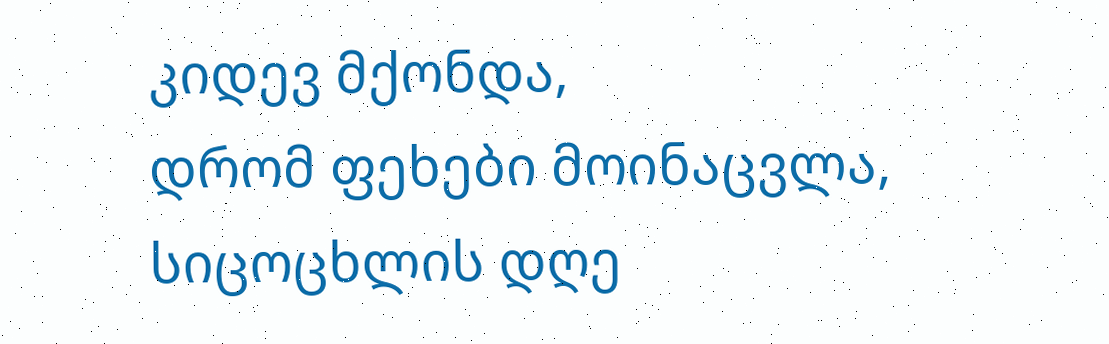კიდევ მქონდა,
დრომ ფეხები მოინაცვლა,
სიცოცხლის დღე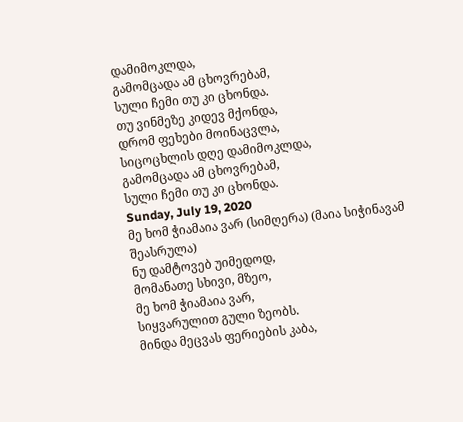დამიმოკლდა,
გამომცადა ამ ცხოვრებამ,
სული ჩემი თუ კი ცხონდა.
თუ ვინმეზე კიდევ მქონდა,
დრომ ფეხები მოინაცვლა,
სიცოცხლის დღე დამიმოკლდა,
გამომცადა ამ ცხოვრებამ,
სული ჩემი თუ კი ცხონდა.
Sunday, July 19, 2020
მე ხომ ჭიამაია ვარ (სიმღერა) (მაია სიჭინავამ შეასრულა)
ნუ დამტოვებ უიმედოდ,
მომანათე სხივი, მზეო,
მე ხომ ჭიამაია ვარ,
სიყვარულით გული ზეობს.
მინდა მეცვას ფერიების კაბა,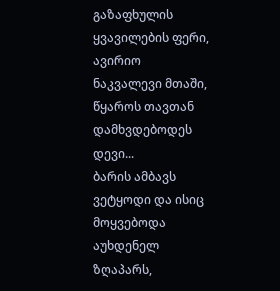გაზაფხულის ყვავილების ფერი,
ავირიო ნაკვალევი მთაში,
წყაროს თავთან დამხვდებოდეს დევი...
ბარის ამბავს ვეტყოდი და ისიც
მოყვებოდა აუხდენელ ზღაპარს,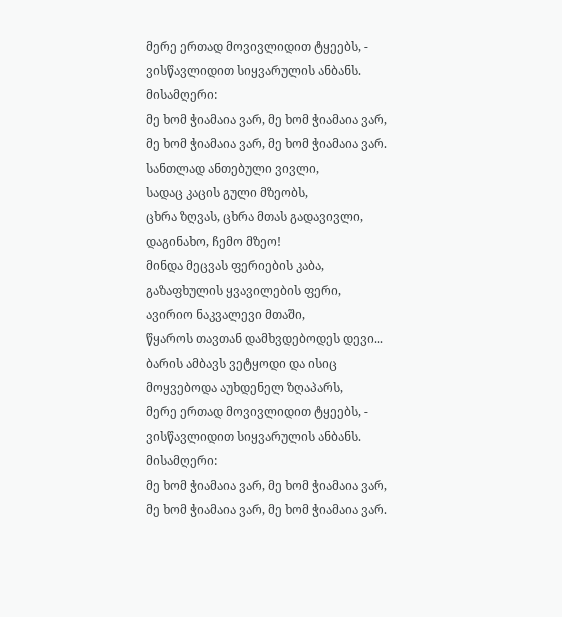მერე ერთად მოვივლიდით ტყეებს, -
ვისწავლიდით სიყვარულის ანბანს.
მისამღერი:
მე ხომ ჭიამაია ვარ, მე ხომ ჭიამაია ვარ,
მე ხომ ჭიამაია ვარ, მე ხომ ჭიამაია ვარ.
სანთლად ანთებული ვივლი,
სადაც კაცის გული მზეობს,
ცხრა ზღვას, ცხრა მთას გადავივლი,
დაგინახო, ჩემო მზეო!
მინდა მეცვას ფერიების კაბა,
გაზაფხულის ყვავილების ფერი,
ავირიო ნაკვალევი მთაში,
წყაროს თავთან დამხვდებოდეს დევი...
ბარის ამბავს ვეტყოდი და ისიც
მოყვებოდა აუხდენელ ზღაპარს,
მერე ერთად მოვივლიდით ტყეებს, -
ვისწავლიდით სიყვარულის ანბანს.
მისამღერი:
მე ხომ ჭიამაია ვარ, მე ხომ ჭიამაია ვარ,
მე ხომ ჭიამაია ვარ, მე ხომ ჭიამაია ვარ.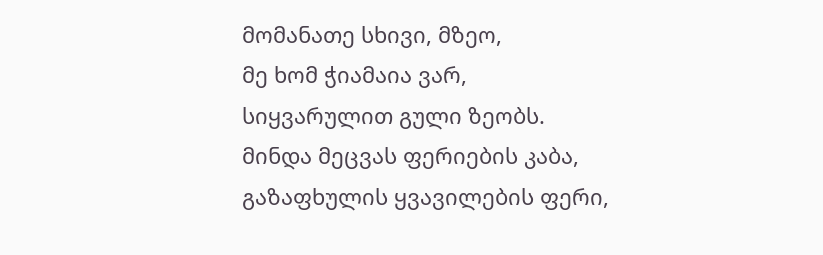მომანათე სხივი, მზეო,
მე ხომ ჭიამაია ვარ,
სიყვარულით გული ზეობს.
მინდა მეცვას ფერიების კაბა,
გაზაფხულის ყვავილების ფერი,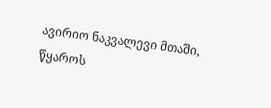ავირიო ნაკვალევი მთაში,
წყაროს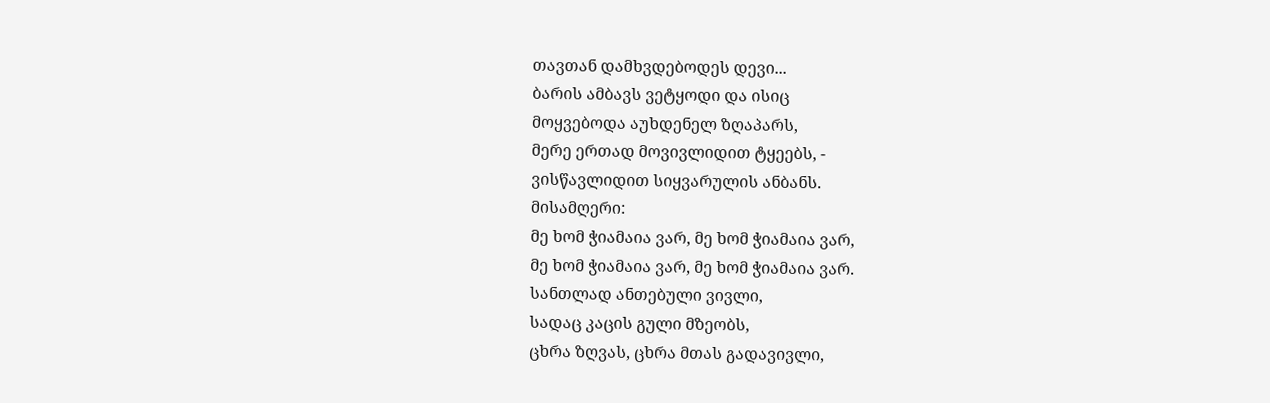თავთან დამხვდებოდეს დევი...
ბარის ამბავს ვეტყოდი და ისიც
მოყვებოდა აუხდენელ ზღაპარს,
მერე ერთად მოვივლიდით ტყეებს, -
ვისწავლიდით სიყვარულის ანბანს.
მისამღერი:
მე ხომ ჭიამაია ვარ, მე ხომ ჭიამაია ვარ,
მე ხომ ჭიამაია ვარ, მე ხომ ჭიამაია ვარ.
სანთლად ანთებული ვივლი,
სადაც კაცის გული მზეობს,
ცხრა ზღვას, ცხრა მთას გადავივლი,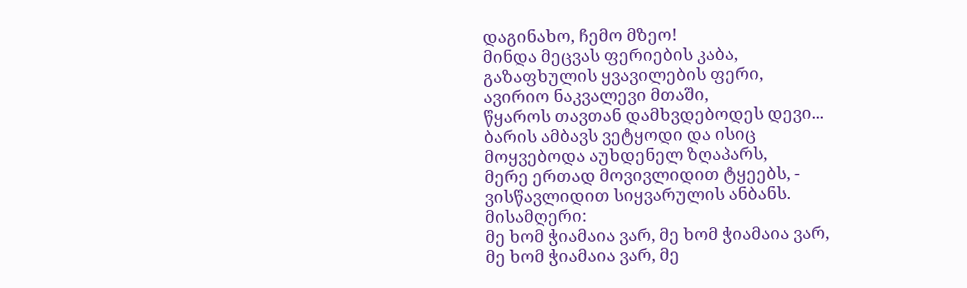დაგინახო, ჩემო მზეო!
მინდა მეცვას ფერიების კაბა,
გაზაფხულის ყვავილების ფერი,
ავირიო ნაკვალევი მთაში,
წყაროს თავთან დამხვდებოდეს დევი...
ბარის ამბავს ვეტყოდი და ისიც
მოყვებოდა აუხდენელ ზღაპარს,
მერე ერთად მოვივლიდით ტყეებს, -
ვისწავლიდით სიყვარულის ანბანს.
მისამღერი:
მე ხომ ჭიამაია ვარ, მე ხომ ჭიამაია ვარ,
მე ხომ ჭიამაია ვარ, მე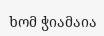ხომ ჭიამაია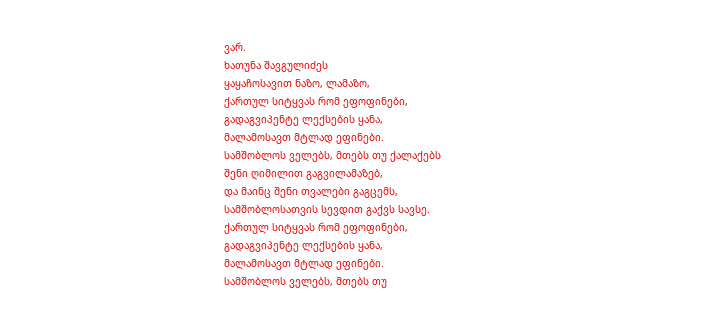ვარ.
ხათუნა შავგულიძეს
ყაყაჩოსავით ნაზო, ლამაზო,
ქართულ სიტყვას რომ ეფოფინები,
გადაგვიპენტე ლექსების ყანა,
მალამოსავთ მტლად ეფინები.
სამშობლოს ველებს, მთებს თუ ქალაქებს
შენი ღიმილით გაგვილამაზებ,
და მაინც შენი თვალები გაგცემს,
სამშობლოსათვის სევდით გაქვს სავსე.
ქართულ სიტყვას რომ ეფოფინები,
გადაგვიპენტე ლექსების ყანა,
მალამოსავთ მტლად ეფინები.
სამშობლოს ველებს, მთებს თუ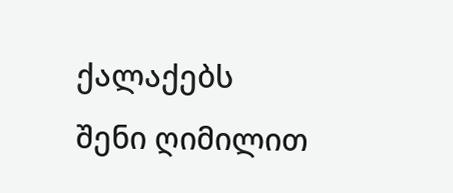ქალაქებს
შენი ღიმილით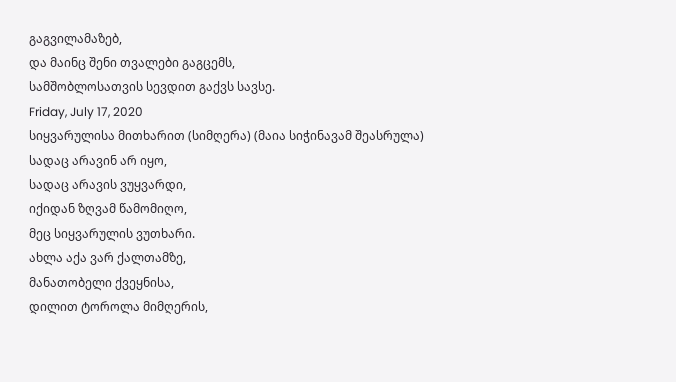გაგვილამაზებ,
და მაინც შენი თვალები გაგცემს,
სამშობლოსათვის სევდით გაქვს სავსე.
Friday, July 17, 2020
სიყვარულისა მითხარით (სიმღერა) (მაია სიჭინავამ შეასრულა)
სადაც არავინ არ იყო,
სადაც არავის ვუყვარდი,
იქიდან ზღვამ წამომიღო,
მეც სიყვარულის ვუთხარი.
ახლა აქა ვარ ქალთამზე,
მანათობელი ქვეყნისა,
დილით ტოროლა მიმღერის,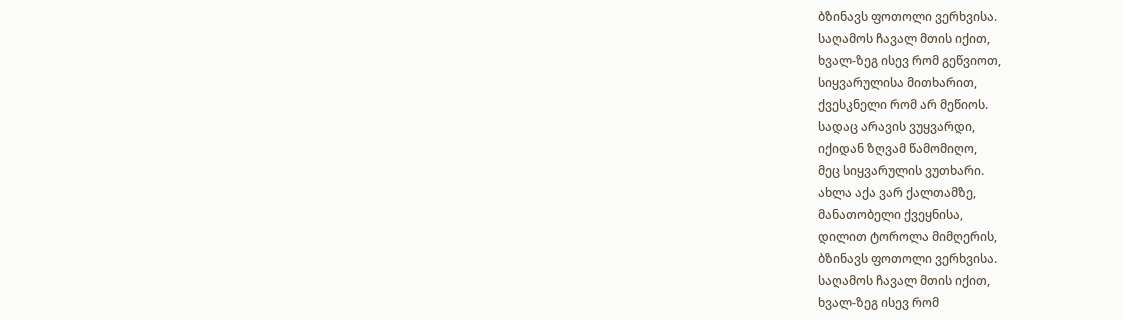ბზინავს ფოთოლი ვერხვისა.
საღამოს ჩავალ მთის იქით,
ხვალ-ზეგ ისევ რომ გეწვიოთ,
სიყვარულისა მითხარით,
ქვესკნელი რომ არ მეწიოს.
სადაც არავის ვუყვარდი,
იქიდან ზღვამ წამომიღო,
მეც სიყვარულის ვუთხარი.
ახლა აქა ვარ ქალთამზე,
მანათობელი ქვეყნისა,
დილით ტოროლა მიმღერის,
ბზინავს ფოთოლი ვერხვისა.
საღამოს ჩავალ მთის იქით,
ხვალ-ზეგ ისევ რომ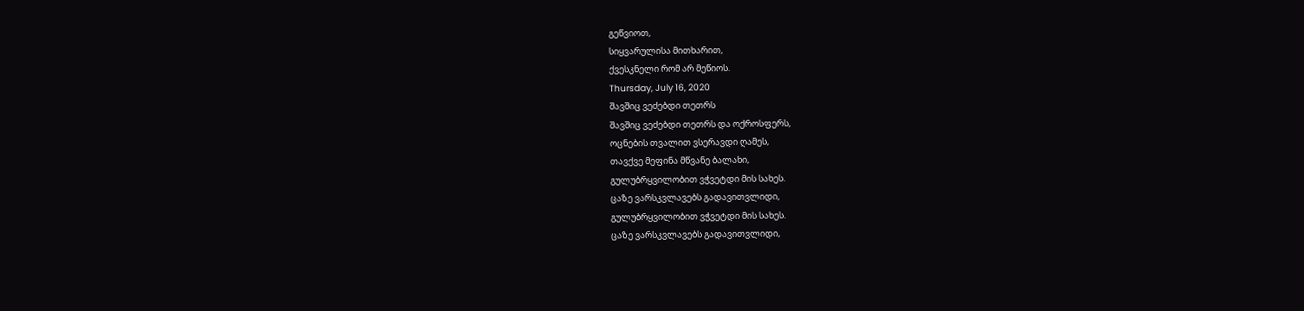გეწვიოთ,
სიყვარულისა მითხარით,
ქვესკნელი რომ არ მეწიოს.
Thursday, July 16, 2020
შავშიც ვეძებდი თეთრს
შავშიც ვეძებდი თეთრს და ოქროსფერს,
ოცნების თვალით ვსერავდი ღამეს,
თავქვე მეფინა მწვანე ბალახი,
გულუბრყვილობით ვჭვეტდი მის სახეს.
ცაზე ვარსკვლავებს გადავითვლიდი,
გულუბრყვილობით ვჭვეტდი მის სახეს.
ცაზე ვარსკვლავებს გადავითვლიდი,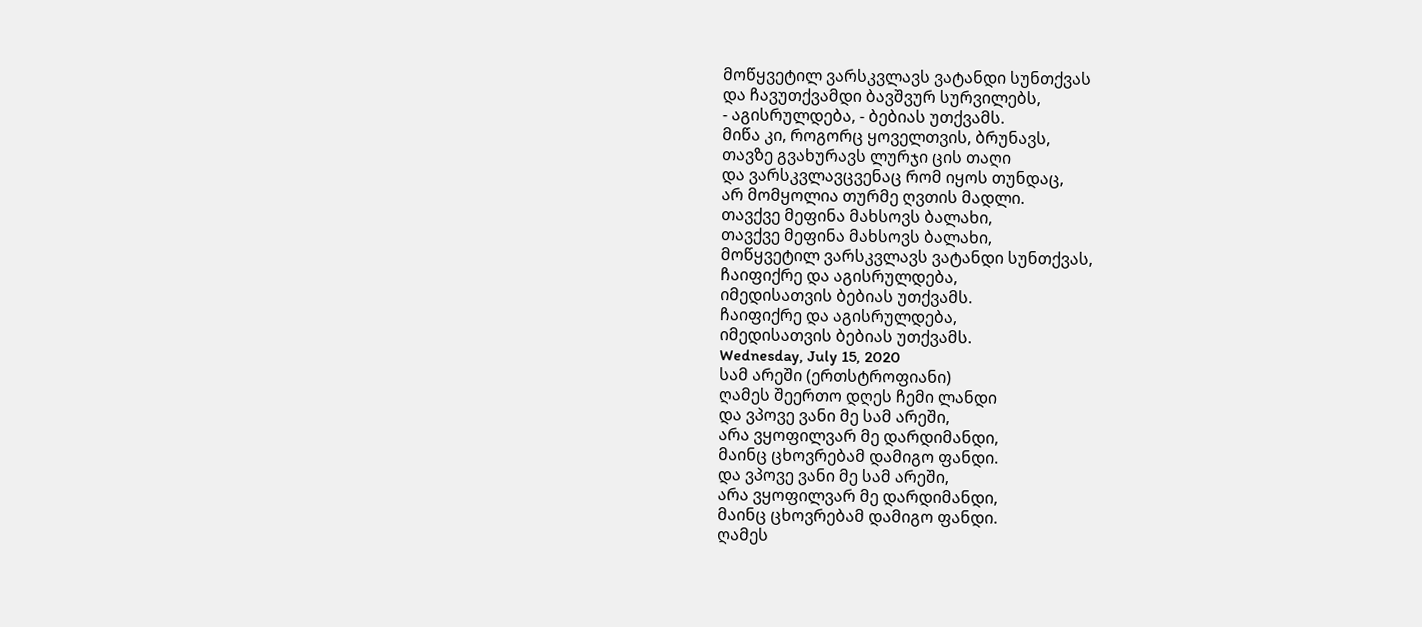მოწყვეტილ ვარსკვლავს ვატანდი სუნთქვას
და ჩავუთქვამდი ბავშვურ სურვილებს,
- აგისრულდება, - ბებიას უთქვამს.
მიწა კი, როგორც ყოველთვის, ბრუნავს,
თავზე გვახურავს ლურჯი ცის თაღი
და ვარსკვლავცვენაც რომ იყოს თუნდაც,
არ მომყოლია თურმე ღვთის მადლი.
თავქვე მეფინა მახსოვს ბალახი,
თავქვე მეფინა მახსოვს ბალახი,
მოწყვეტილ ვარსკვლავს ვატანდი სუნთქვას,
ჩაიფიქრე და აგისრულდება,
იმედისათვის ბებიას უთქვამს.
ჩაიფიქრე და აგისრულდება,
იმედისათვის ბებიას უთქვამს.
Wednesday, July 15, 2020
სამ არეში (ერთსტროფიანი)
ღამეს შეერთო დღეს ჩემი ლანდი
და ვპოვე ვანი მე სამ არეში,
არა ვყოფილვარ მე დარდიმანდი,
მაინც ცხოვრებამ დამიგო ფანდი.
და ვპოვე ვანი მე სამ არეში,
არა ვყოფილვარ მე დარდიმანდი,
მაინც ცხოვრებამ დამიგო ფანდი.
ღამეს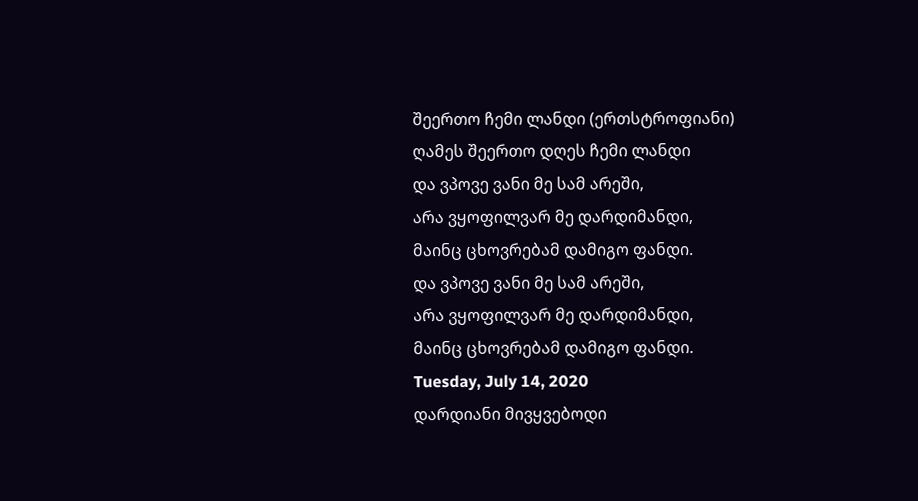შეერთო ჩემი ლანდი (ერთსტროფიანი)
ღამეს შეერთო დღეს ჩემი ლანდი
და ვპოვე ვანი მე სამ არეში,
არა ვყოფილვარ მე დარდიმანდი,
მაინც ცხოვრებამ დამიგო ფანდი.
და ვპოვე ვანი მე სამ არეში,
არა ვყოფილვარ მე დარდიმანდი,
მაინც ცხოვრებამ დამიგო ფანდი.
Tuesday, July 14, 2020
დარდიანი მივყვებოდი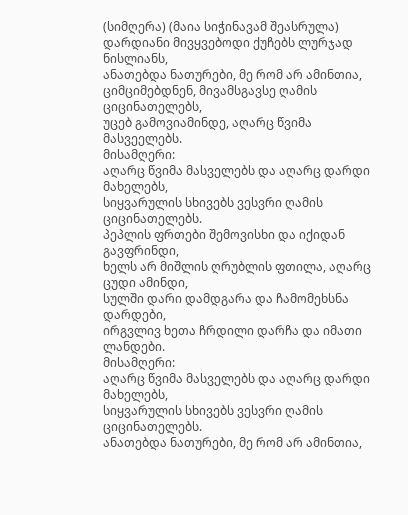(სიმღერა) (მაია სიჭინავამ შეასრულა)
დარდიანი მივყვებოდი ქუჩებს ლურჯად ნისლიანს,
ანათებდა ნათურები, მე რომ არ ამინთია,
ციმციმებდნენ, მივამსგავსე ღამის ციცინათელებს,
უცებ გამოვიამინდე, აღარც წვიმა მასვეელებს.
მისამღერი:
აღარც წვიმა მასველებს და აღარც დარდი მახელებს,
სიყვარულის სხივებს ვესვრი ღამის ციცინათელებს.
პეპლის ფრთები შემოვისხი და იქიდან გავფრინდი,
ხელს არ მიშლის ღრუბლის ფთილა, აღარც ცუდი ამინდი,
სულში დარი დამდგარა და ჩამომეხსნა დარდები,
ირგვლივ ხეთა ჩრდილი დარჩა და იმათი ლანდები.
მისამღერი:
აღარც წვიმა მასველებს და აღარც დარდი მახელებს,
სიყვარულის სხივებს ვესვრი ღამის ციცინათელებს.
ანათებდა ნათურები, მე რომ არ ამინთია,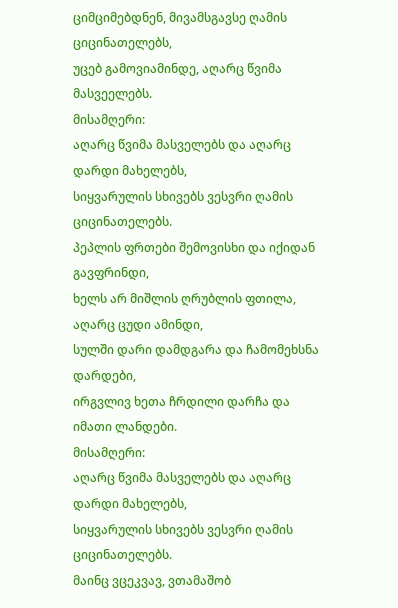ციმციმებდნენ, მივამსგავსე ღამის ციცინათელებს,
უცებ გამოვიამინდე, აღარც წვიმა მასვეელებს.
მისამღერი:
აღარც წვიმა მასველებს და აღარც დარდი მახელებს,
სიყვარულის სხივებს ვესვრი ღამის ციცინათელებს.
პეპლის ფრთები შემოვისხი და იქიდან გავფრინდი,
ხელს არ მიშლის ღრუბლის ფთილა, აღარც ცუდი ამინდი,
სულში დარი დამდგარა და ჩამომეხსნა დარდები,
ირგვლივ ხეთა ჩრდილი დარჩა და იმათი ლანდები.
მისამღერი:
აღარც წვიმა მასველებს და აღარც დარდი მახელებს,
სიყვარულის სხივებს ვესვრი ღამის ციცინათელებს.
მაინც ვცეკვავ, ვთამაშობ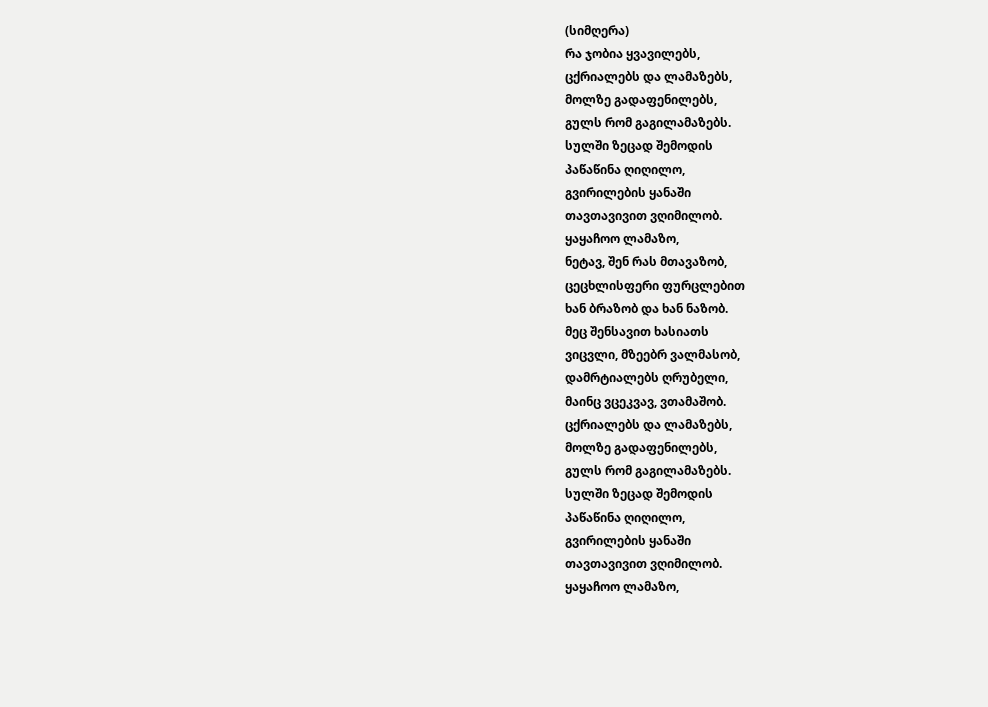(სიმღერა)
რა ჯობია ყვავილებს,
ცქრიალებს და ლამაზებს,
მოლზე გადაფენილებს,
გულს რომ გაგილამაზებს.
სულში ზეცად შემოდის
პაწაწინა ღიღილო,
გვირილების ყანაში
თავთავივით ვღიმილობ.
ყაყაჩოო ლამაზო,
ნეტავ, შენ რას მთავაზობ,
ცეცხლისფერი ფურცლებით
ხან ბრაზობ და ხან ნაზობ.
მეც შენსავით ხასიათს
ვიცვლი, მზეებრ ვალმასობ,
დამრტიალებს ღრუბელი,
მაინც ვცეკვავ, ვთამაშობ.
ცქრიალებს და ლამაზებს,
მოლზე გადაფენილებს,
გულს რომ გაგილამაზებს.
სულში ზეცად შემოდის
პაწაწინა ღიღილო,
გვირილების ყანაში
თავთავივით ვღიმილობ.
ყაყაჩოო ლამაზო,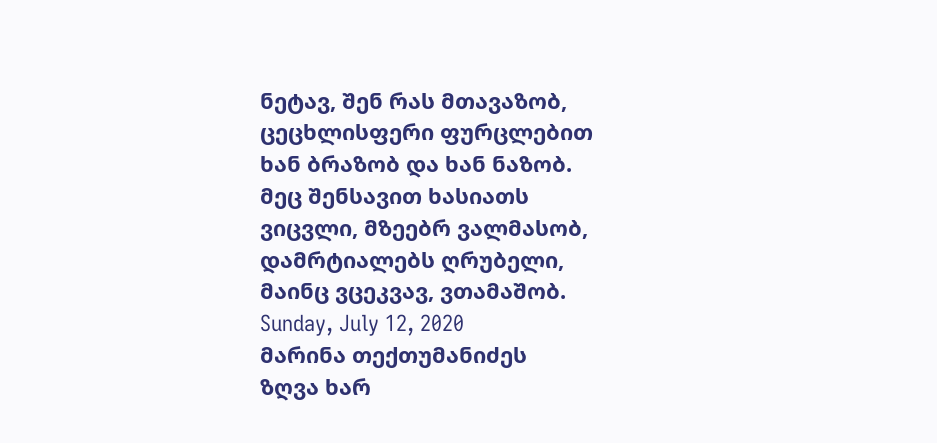ნეტავ, შენ რას მთავაზობ,
ცეცხლისფერი ფურცლებით
ხან ბრაზობ და ხან ნაზობ.
მეც შენსავით ხასიათს
ვიცვლი, მზეებრ ვალმასობ,
დამრტიალებს ღრუბელი,
მაინც ვცეკვავ, ვთამაშობ.
Sunday, July 12, 2020
მარინა თექთუმანიძეს
ზღვა ხარ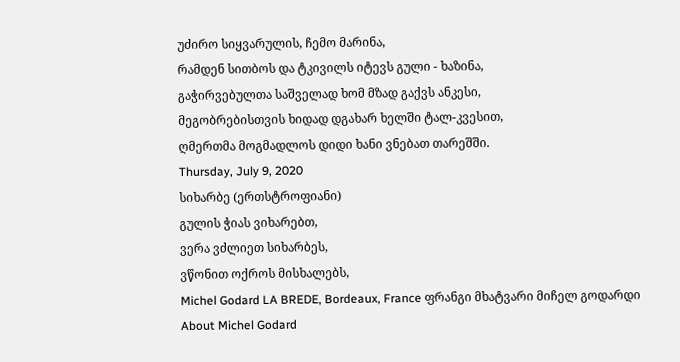უძირო სიყვარულის, ჩემო მარინა,
რამდენ სითბოს და ტკივილს იტევს გული - ხაზინა,
გაჭირვებულთა საშველად ხომ მზად გაქვს ანკესი,
მეგობრებისთვის ხიდად დგახარ ხელში ტალ-კვესით,
ღმერთმა მოგმადლოს დიდი ხანი ვნებათ თარეშში.
Thursday, July 9, 2020
სიხარბე (ერთსტროფიანი)
გულის ჭიას ვიხარებთ,
ვერა ვძლიეთ სიხარბეს,
ვწონით ოქროს მისხალებს,
Michel Godard LA BREDE, Bordeaux, France ფრანგი მხატვარი მიჩელ გოდარდი
About Michel Godard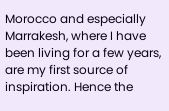Morocco and especially Marrakesh, where I have been living for a few years, are my first source of inspiration. Hence the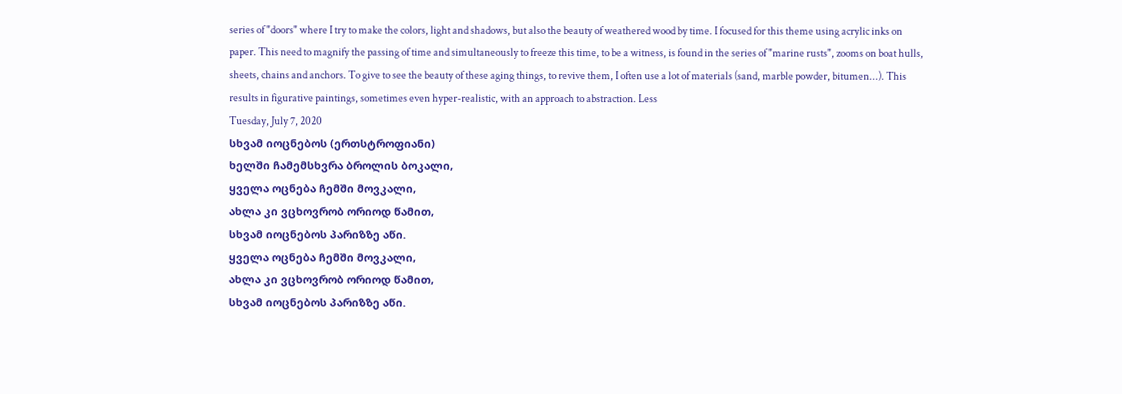series of "doors" where I try to make the colors, light and shadows, but also the beauty of weathered wood by time. I focused for this theme using acrylic inks on paper. This need to magnify the passing of time and simultaneously to freeze this time, to be a witness, is found in the series of "marine rusts", zooms on boat hulls, sheets, chains and anchors. To give to see the beauty of these aging things, to revive them, I often use a lot of materials (sand, marble powder, bitumen...). This results in figurative paintings, sometimes even hyper-realistic, with an approach to abstraction. Less
Tuesday, July 7, 2020
სხვამ იოცნებოს (ერთსტროფიანი)
ხელში ჩამემსხვრა ბროლის ბოკალი,
ყველა ოცნება ჩემში მოვკალი,
ახლა კი ვცხოვრობ ორიოდ წამით,
სხვამ იოცნებოს პარიზზე აწი.
ყველა ოცნება ჩემში მოვკალი,
ახლა კი ვცხოვრობ ორიოდ წამით,
სხვამ იოცნებოს პარიზზე აწი.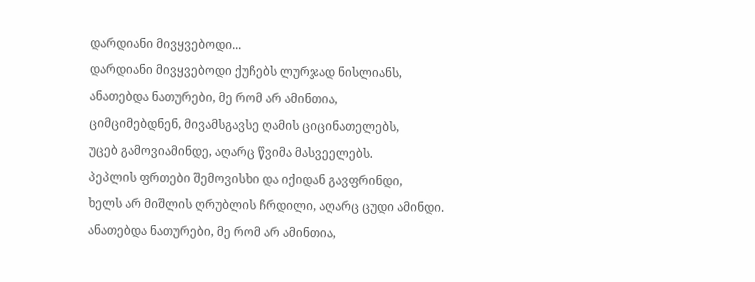დარდიანი მივყვებოდი...
დარდიანი მივყვებოდი ქუჩებს ლურჯად ნისლიანს,
ანათებდა ნათურები, მე რომ არ ამინთია,
ციმციმებდნენ, მივამსგავსე ღამის ციცინათელებს,
უცებ გამოვიამინდე, აღარც წვიმა მასვეელებს.
პეპლის ფრთები შემოვისხი და იქიდან გავფრინდი,
ხელს არ მიშლის ღრუბლის ჩრდილი, აღარც ცუდი ამინდი.
ანათებდა ნათურები, მე რომ არ ამინთია,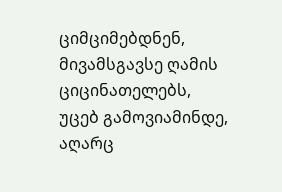ციმციმებდნენ, მივამსგავსე ღამის ციცინათელებს,
უცებ გამოვიამინდე, აღარც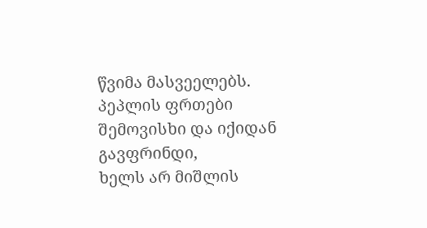წვიმა მასვეელებს.
პეპლის ფრთები შემოვისხი და იქიდან გავფრინდი,
ხელს არ მიშლის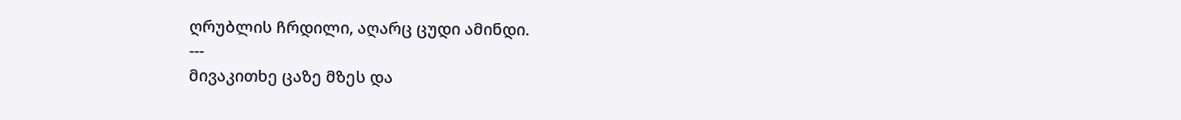ღრუბლის ჩრდილი, აღარც ცუდი ამინდი.
---
მივაკითხე ცაზე მზეს და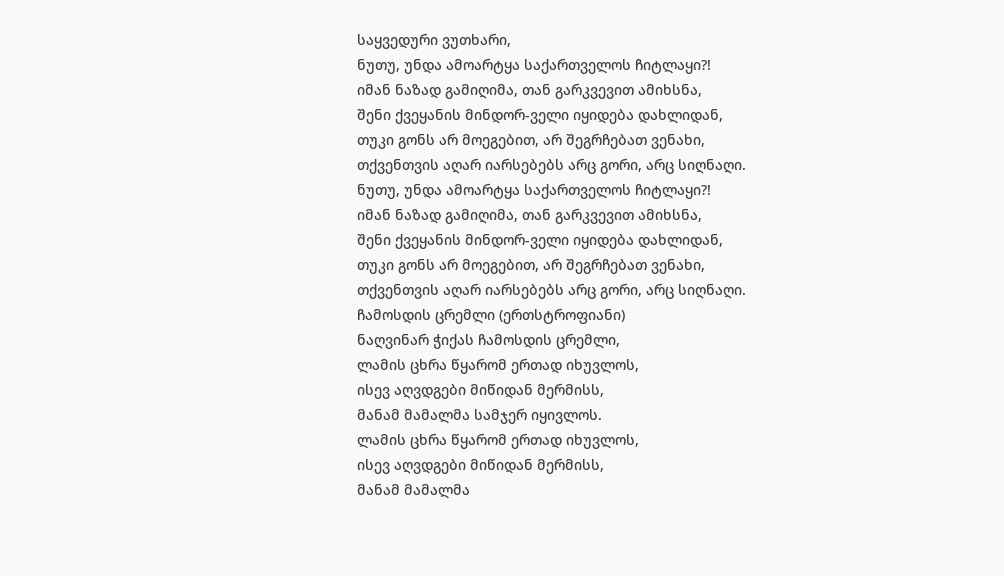საყვედური ვუთხარი,
ნუთუ, უნდა ამოარტყა საქართველოს ჩიტლაყი?!
იმან ნაზად გამიღიმა, თან გარკვევით ამიხსნა,
შენი ქვეყანის მინდორ-ველი იყიდება დახლიდან,
თუკი გონს არ მოეგებით, არ შეგრჩებათ ვენახი,
თქვენთვის აღარ იარსებებს არც გორი, არც სიღნაღი.
ნუთუ, უნდა ამოარტყა საქართველოს ჩიტლაყი?!
იმან ნაზად გამიღიმა, თან გარკვევით ამიხსნა,
შენი ქვეყანის მინდორ-ველი იყიდება დახლიდან,
თუკი გონს არ მოეგებით, არ შეგრჩებათ ვენახი,
თქვენთვის აღარ იარსებებს არც გორი, არც სიღნაღი.
ჩამოსდის ცრემლი (ერთსტროფიანი)
ნაღვინარ ჭიქას ჩამოსდის ცრემლი,
ლამის ცხრა წყარომ ერთად იხუვლოს,
ისევ აღვდგები მიწიდან მერმისს,
მანამ მამალმა სამჯერ იყივლოს.
ლამის ცხრა წყარომ ერთად იხუვლოს,
ისევ აღვდგები მიწიდან მერმისს,
მანამ მამალმა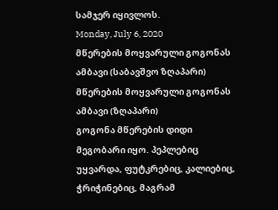სამჯერ იყივლოს.
Monday, July 6, 2020
მწერების მოყვარული გოგონას ამბავი (საბავშვო ზღაპარი)
მწერების მოყვარული გოგონას ამბავი (ზღაპარი)
გოგონა მწერების დიდი მეგობარი იყო. პეპლებიც უყვარდა, ფუტკრებიც, კალიებიც, ჭრიჭინებიც, მაგრამ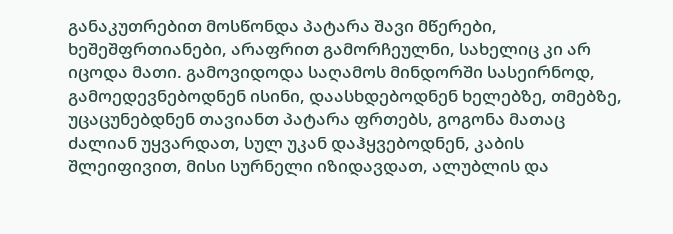განაკუთრებით მოსწონდა პატარა შავი მწერები, ხეშეშფრთიანები, არაფრით გამორჩეულნი, სახელიც კი არ იცოდა მათი. გამოვიდოდა საღამოს მინდორში სასეირნოდ, გამოედევნებოდნენ ისინი, დაასხდებოდნენ ხელებზე, თმებზე, უცაცუნებდნენ თავიანთ პატარა ფრთებს, გოგონა მათაც ძალიან უყვარდათ, სულ უკან დაჰყვებოდნენ, კაბის შლეიფივით, მისი სურნელი იზიდავდათ, ალუბლის და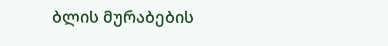ბლის მურაბების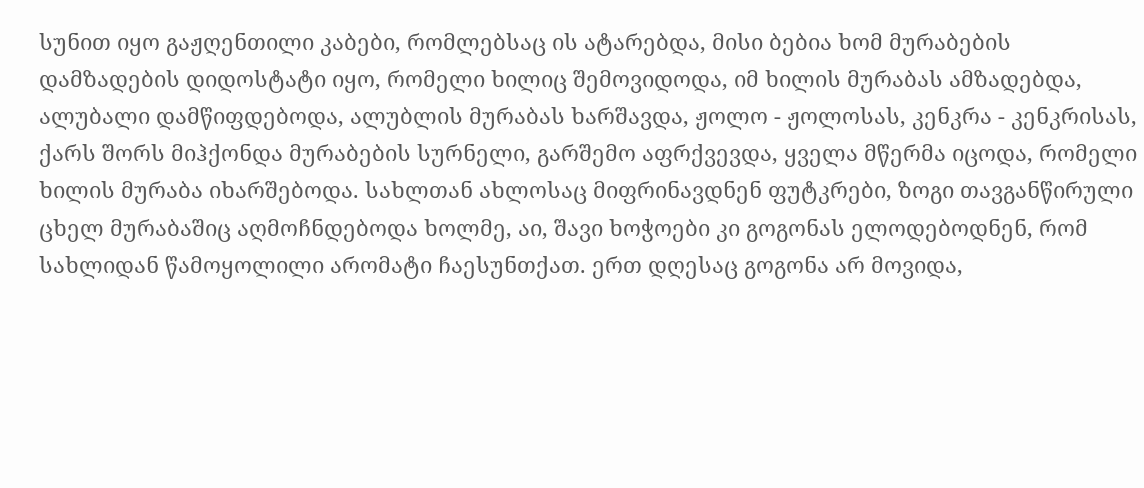სუნით იყო გაჟღენთილი კაბები, რომლებსაც ის ატარებდა, მისი ბებია ხომ მურაბების დამზადების დიდოსტატი იყო, რომელი ხილიც შემოვიდოდა, იმ ხილის მურაბას ამზადებდა, ალუბალი დამწიფდებოდა, ალუბლის მურაბას ხარშავდა, ჟოლო - ჟოლოსას, კენკრა - კენკრისას, ქარს შორს მიჰქონდა მურაბების სურნელი, გარშემო აფრქვევდა, ყველა მწერმა იცოდა, რომელი ხილის მურაბა იხარშებოდა. სახლთან ახლოსაც მიფრინავდნენ ფუტკრები, ზოგი თავგანწირული ცხელ მურაბაშიც აღმოჩნდებოდა ხოლმე, აი, შავი ხოჭოები კი გოგონას ელოდებოდნენ, რომ სახლიდან წამოყოლილი არომატი ჩაესუნთქათ. ერთ დღესაც გოგონა არ მოვიდა,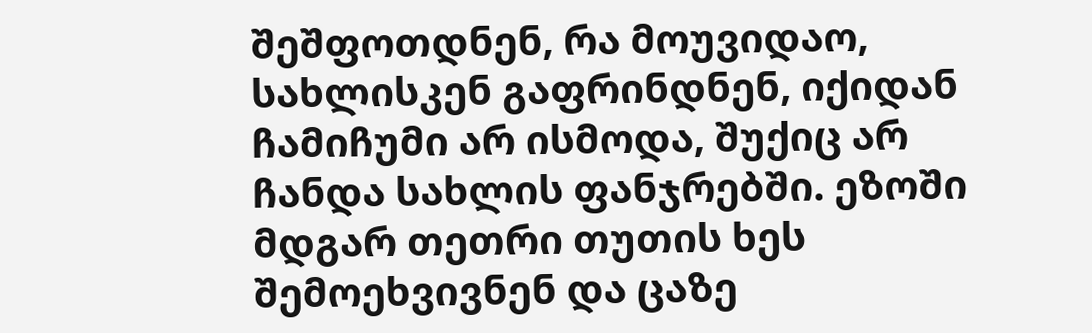შეშფოთდნენ, რა მოუვიდაო, სახლისკენ გაფრინდნენ, იქიდან ჩამიჩუმი არ ისმოდა, შუქიც არ ჩანდა სახლის ფანჯრებში. ეზოში მდგარ თეთრი თუთის ხეს შემოეხვივნენ და ცაზე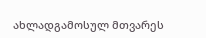ახლადგამოსულ მთვარეს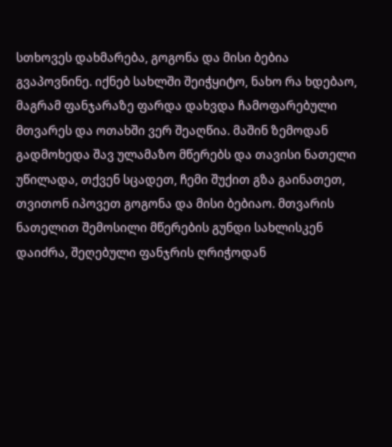სთხოვეს დახმარება, გოგონა და მისი ბებია გვაპოვნინე. იქნებ სახლში შეიჭყიტო, ნახო რა ხდებაო, მაგრამ ფანჯარაზე ფარდა დახვდა ჩამოფარებული მთვარეს და ოთახში ვერ შეაღწია. მაშინ ზემოდან გადმოხედა შავ ულამაზო მწერებს და თავისი ნათელი უწილადა, თქვენ სცადეთ, ჩემი შუქით გზა გაინათეთ, თვითონ იპოვეთ გოგონა და მისი ბებიაო. მთვარის ნათელით შემოსილი მწერების გუნდი სახლისკენ დაიძრა, შეღებული ფანჯრის ღრიჭოდან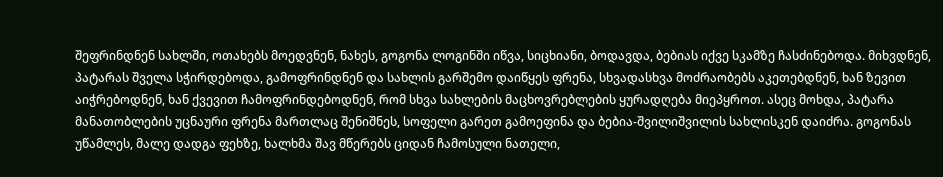შეფრინდნენ სახლში, ოთახებს მოედვნენ, ნახეს, გოგონა ლოგინში იწვა, სიცხიანი, ბოდავდა, ბებიას იქვე სკამზე ჩასძინებოდა. მიხვდნენ, პატარას შველა სჭირდებოდა, გამოფრინდნენ და სახლის გარშემო დაიწყეს ფრენა, სხვადასხვა მოძრაობებს აკეთებდნენ, ხან ზევით აიჭრებოდნენ, ხან ქვევით ჩამოფრინდებოდნენ, რომ სხვა სახლების მაცხოვრებლების ყურადღება მიეპყროთ. ასეც მოხდა, პატარა მანათობლების უცნაური ფრენა მართლაც შენიშნეს, სოფელი გარეთ გამოეფინა და ბებია-შვილიშვილის სახლისკენ დაიძრა. გოგონას უწამლეს, მალე დადგა ფეხზე, ხალხმა შავ მწერებს ციდან ჩამოსული ნათელი,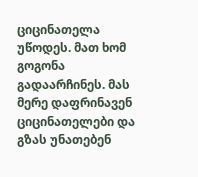ციცინათელა უწოდეს. მათ ხომ გოგონა გადაარჩინეს. მას მერე დაფრინავენ ციცინათელები და გზას უნათებენ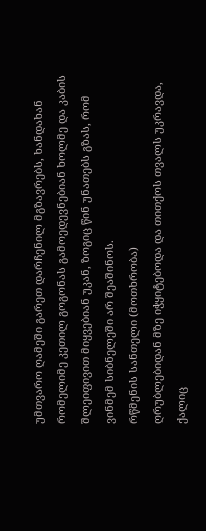უმთვარო ღამეში გარეთ დარჩენილ მგზავრებს, ხანდახან რომელიმე კეთილ გოგონას გამოედევნებიან ხოლმე და კაბის შლეიფივით მიყვებიან უკან, ზოგიც წინ უნათებს გზას, რომ ვინმემ სიბნელეში არ შეაშინოს.
რწმენის სანთელი (მოთხრობა)
ღრუბლებიდან მზე იჭყიტებოდა და თითქოს თვალს უკრავდა, ქალიც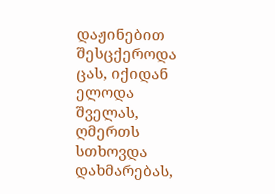დაჟინებით შესცქეროდა ცას, იქიდან ელოდა შველას, ღმერთს სთხოვდა დახმარებას,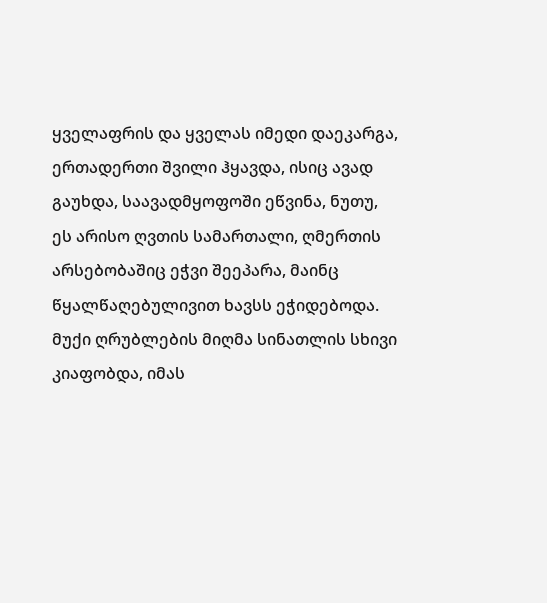ყველაფრის და ყველას იმედი დაეკარგა, ერთადერთი შვილი ჰყავდა, ისიც ავად გაუხდა, საავადმყოფოში ეწვინა, ნუთუ, ეს არისო ღვთის სამართალი, ღმერთის არსებობაშიც ეჭვი შეეპარა, მაინც წყალწაღებულივით ხავსს ეჭიდებოდა. მუქი ღრუბლების მიღმა სინათლის სხივი კიაფობდა, იმას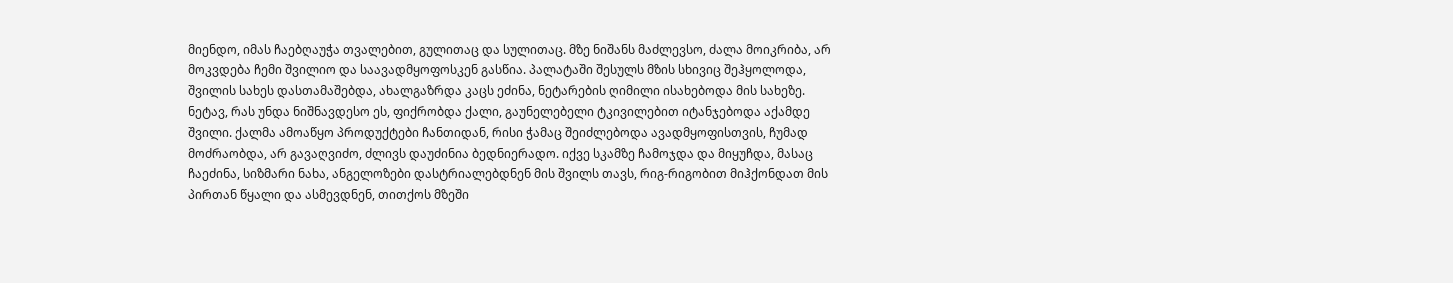მიენდო, იმას ჩაებღაუჭა თვალებით, გულითაც და სულითაც. მზე ნიშანს მაძლევსო, ძალა მოიკრიბა, არ მოკვდება ჩემი შვილიო და საავადმყოფოსკენ გასწია. პალატაში შესულს მზის სხივიც შეჰყოლოდა, შვილის სახეს დასთამაშებდა, ახალგაზრდა კაცს ეძინა, ნეტარების ღიმილი ისახებოდა მის სახეზე. ნეტავ, რას უნდა ნიშნავდესო ეს, ფიქრობდა ქალი, გაუნელებელი ტკივილებით იტანჯებოდა აქამდე შვილი. ქალმა ამოაწყო პროდუქტები ჩანთიდან, რისი ჭამაც შეიძლებოდა ავადმყოფისთვის, ჩუმად მოძრაობდა, არ გავაღვიძო, ძლივს დაუძინია ბედნიერადო. იქვე სკამზე ჩამოჯდა და მიყუჩდა, მასაც ჩაეძინა, სიზმარი ნახა, ანგელოზები დასტრიალებდნენ მის შვილს თავს, რიგ-რიგობით მიჰქონდათ მის პირთან წყალი და ასმევდნენ, თითქოს მზეში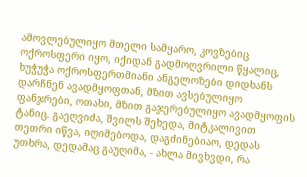ამოვლებულიყო მთელი სამყარო, კოვზებიც ოქროსფერი იყო, იქიდან გადმოღვრილი წყალიც, ხუჭუჭა ოქროსფერთმიანი ანგელოზები დიდხანს დარჩნენ ავადმყოფთან, მზით ავსებულიყო ფანჯრები, ოთახი, მზით გაჯერებულიყო ავადმყოფის ტანიც. გაეღვიძა, შვილს შეხედა, მიტკალივით თეთრი იწვა, იღიმებოდა, დაგძინებიაო, დედას უთხრა, დედამაც გაუღიმა, - ახლა მივხვდი, რა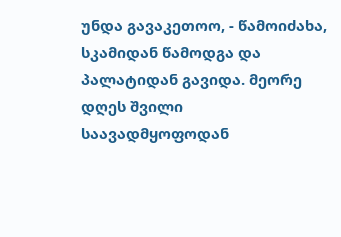უნდა გავაკეთოო, - წამოიძახა, სკამიდან წამოდგა და პალატიდან გავიდა. მეორე დღეს შვილი საავადმყოფოდან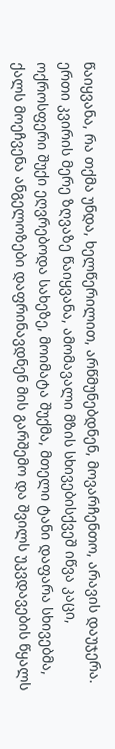წაიყვანა, რა თქმა უნდა, ხელწერილით, არწმუნებდნენ, მოვარჩენთო, არავის დაუჯერა. ერთი კვირის მერე ზღვაზე წაიყვანა, ამომავალი მზის სხივებისქვეშ იწვა კაცი, ოქროსფერი შუქი ეღვრებოდა სახეზე, მოიმატა შუქმა, მთელი ტანი დაფარა სხივებმა, ქალს მოეჩვენა ანგელოზები დაფრინავდნენ მის გარშემო და შვილს უკვდავების წყალს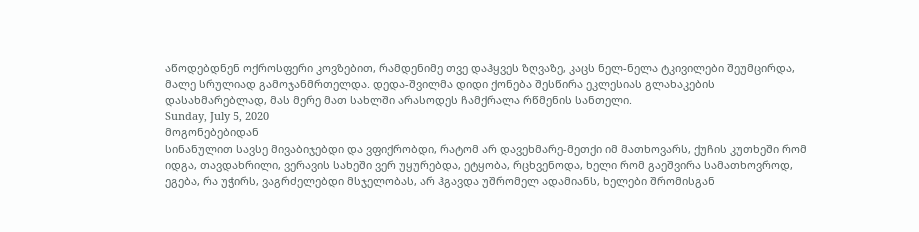აწოდებდნენ ოქროსფერი კოვზებით, რამდენიმე თვე დაჰყვეს ზღვაზე, კაცს ნელ-ნელა ტკივილები შეუმცირდა, მალე სრულიად გამოჯანმრთელდა. დედა-შვილმა დიდი ქონება შესწირა ეკლესიას გლახაკების დასახმარებლად, მას მერე მათ სახლში არასოდეს ჩამქრალა რწმენის სანთელი.
Sunday, July 5, 2020
მოგონებებიდან
სინანულით სავსე მივაბიჯებდი და ვფიქრობდი, რატომ არ დავეხმარე-მეთქი იმ მათხოვარს, ქუჩის კუთხეში რომ იდგა, თავდახრილი, ვერავის სახეში ვერ უყურებდა, ეტყობა, რცხვენოდა, ხელი რომ გაეშვირა სამათხოვროდ, ეგება, რა უჭირს, ვაგრძელებდი მსჯელობას, არ ჰგავდა უშრომელ ადამიანს, ხელები შრომისგან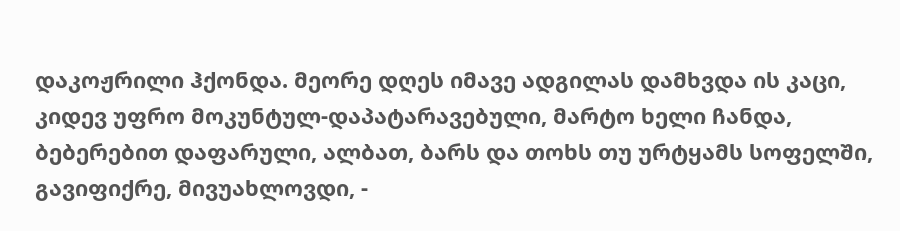დაკოჟრილი ჰქონდა. მეორე დღეს იმავე ადგილას დამხვდა ის კაცი, კიდევ უფრო მოკუნტულ-დაპატარავებული, მარტო ხელი ჩანდა, ბებერებით დაფარული, ალბათ, ბარს და თოხს თუ ურტყამს სოფელში, გავიფიქრე, მივუახლოვდი, -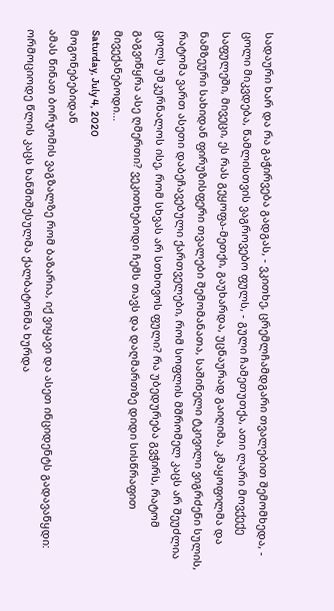სადაური ხარ და რა გაჭირვება გადგას, - ვკითხე, ცრემლჩამდგარი თვალებით შემომხედა, - ცოლი მიკვდება, წამლისთვის ვაგროვებო ფულს, - გული ჩამეთუთქა, ათი ლარი მოვქექე საფულეში, მივეცი, ეს რას გეყოფა-მეთქი, გაუხარდა, უცნაურად გაიღიმა, კმაყოფილმა და ნამზეური სახიდან ფირუზისფერი თვალები შემომანათა, საშინელი ტკივილი ვიგრძენი სულის, რატომა ვართ ასეთი დაბეჩავებული ქართველები, რომ სოფლის მშრომელ კაცს არ შეუძლია ცოლს უმკურნალოს ისე, რომ სხვას არ სთხოვოს ფული? რა უბედურება გვჭირს, რატომ გაგვიწყრა ასე ღმერთი? ვეკითხებოდი ჩემს თავს და დაღმართზე დიდი სისწრაფით მივექანებოდი...
Saturday, July 4, 2020
მოგონებებიდან
ამას წინათ ბორჯომის ვაგზალზე რომ ბაზარია, იქ ვიყავი და ასეთ ინციდენტს გადავაწყდი: ორმოციოდე წლის კაცს ხანშიშესულმა ქალბატონმა ხურდა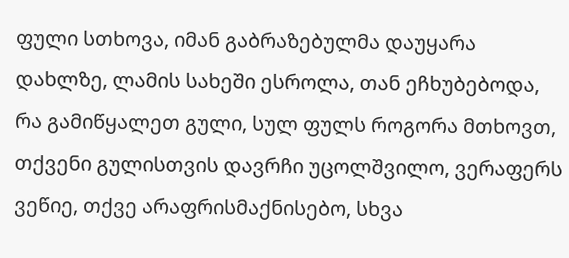ფული სთხოვა, იმან გაბრაზებულმა დაუყარა დახლზე, ლამის სახეში ესროლა, თან ეჩხუბებოდა, რა გამიწყალეთ გული, სულ ფულს როგორა მთხოვთ, თქვენი გულისთვის დავრჩი უცოლშვილო, ვერაფერს ვეწიე, თქვე არაფრისმაქნისებო, სხვა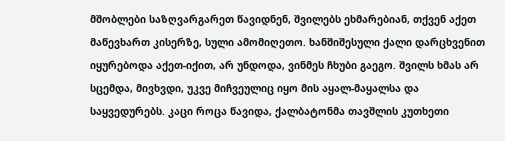მშობლები საზღვარგარეთ წავიდნენ, შვილებს ეხმარებიან, თქვენ აქეთ მაწევხართ კისერზე, სული ამომიღეთო. ხანშიშესული ქალი დარცხვენით იყურებოდა აქეთ-იქით, არ უნდოდა, ვინმეს ჩხუბი გაეგო. შვილს ხმას არ სცემდა, მივხვდი, უკვე მიჩვეულიც იყო მის აყალ-მაყალსა და საყვედურებს. კაცი როცა წავიდა, ქალბატონმა თავშლის კუთხეთი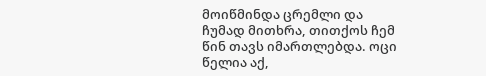მოიწმინდა ცრემლი და ჩუმად მითხრა, თითქოს ჩემ წინ თავს იმართლებდა. ოცი წელია აქ,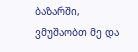ბაზარში, ვმუშაობთ მე და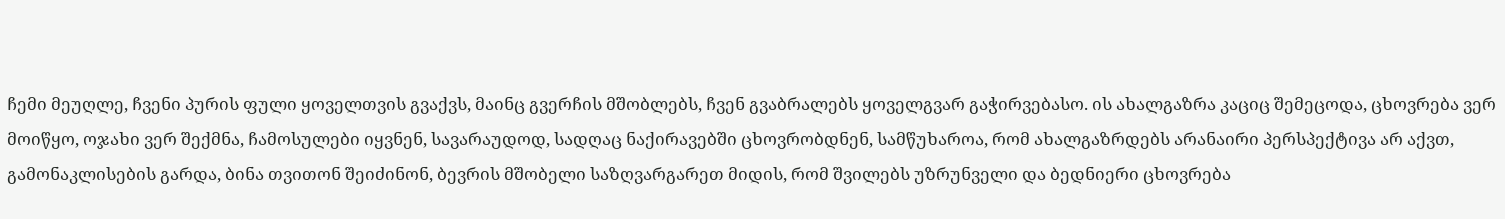ჩემი მეუღლე, ჩვენი პურის ფული ყოველთვის გვაქვს, მაინც გვერჩის მშობლებს, ჩვენ გვაბრალებს ყოველგვარ გაჭირვებასო. ის ახალგაზრა კაციც შემეცოდა, ცხოვრება ვერ მოიწყო, ოჯახი ვერ შექმნა, ჩამოსულები იყვნენ, სავარაუდოდ, სადღაც ნაქირავებში ცხოვრობდნენ, სამწუხაროა, რომ ახალგაზრდებს არანაირი პერსპექტივა არ აქვთ, გამონაკლისების გარდა, ბინა თვითონ შეიძინონ, ბევრის მშობელი საზღვარგარეთ მიდის, რომ შვილებს უზრუნველი და ბედნიერი ცხოვრება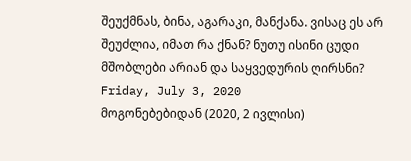შეუქმნას, ბინა, აგარაკი, მანქანა. ვისაც ეს არ შეუძლია, იმათ რა ქნან? ნუთუ ისინი ცუდი მშობლები არიან და საყვედურის ღირსნი?
Friday, July 3, 2020
მოგონებებიდან (2020, 2 ივლისი)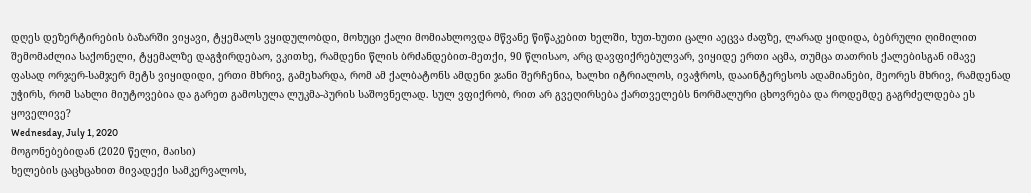დღეს დეზერტირების ბაზარში ვიყავი, ტყემალს ვყიდულობდი, მოხუცი ქალი მომიახლოვდა მწვანე წიწაკებით ხელში, ხუთ-ხუთი ცალი აეცვა ძაფზე, ლარად ყიდიდა, ბებრული ღიმილით შემომაძლია საქონელი, ტყემალზე დაგჭირდებაო, ვკითხე, რამდენი წლის ბრძანდებით-მეთქი, 90 წლისაო, არც დავფიქრებულვარ, ვიყიდე ერთი აცმა, თუმცა თათრის ქალებისგან იმავე ფასად ორჯერ-სამჯერ მეტს ვიყიდიდი, ერთი მხრივ, გამეხარდა, რომ ამ ქალბატონს ამდენი ჯანი შერჩენია, ხალხი იტრიალოს, ივაჭროს, დააინტერესოს ადამიანები, მეორეს მხრივ, რამდენად უჭირს, რომ სახლი მიუტოვებია და გარეთ გამოსულა ლუკმა-პურის საშოვნელად. სულ ვფიქრობ, რით არ გვეღირსება ქართველებს ნორმალური ცხოვრება და როდემდე გაგრძელდება ეს ყოველივე?
Wednesday, July 1, 2020
მოგონებებიდან (2020 წელი, მაისი)
ხელების ცაცხცახით მივადექი სამკერვალოს,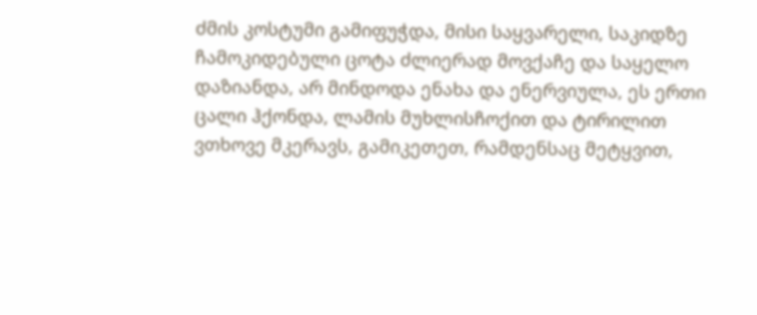ძმის კოსტუმი გამიფუჭდა, მისი საყვარელი, საკიდზე ჩამოკიდებული ცოტა ძლიერად მოვქაჩე და საყელო დაზიანდა, არ მინდოდა ენახა და ენერვიულა, ეს ერთი ცალი ჰქონდა, ლამის მუხლისჩოქით და ტირილით ვთხოვე მკერავს, გამიკეთეთ, რამდენსაც მეტყვით,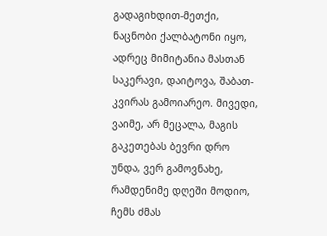გადაგიხდით-მეთქი, ნაცნობი ქალბატონი იყო, ადრეც მიმიტანია მასთან საკერავი, დაიტოვა, შაბათ-კვირას გამოიარეო. მივედი, ვაიმე, არ მეცალა, მაგის გაკეთებას ბევრი დრო უნდა, ვერ გამოვნახე, რამდენიმე დღეში მოდიო, ჩემს ძმას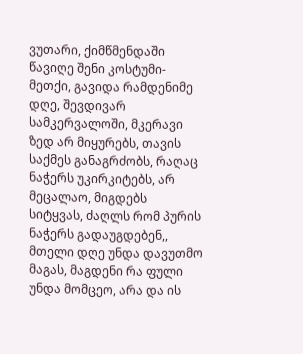ვუთარი, ქიმწმენდაში წავიღე შენი კოსტუმი-მეთქი, გავიდა რამდენიმე დღე, შევდივარ სამკერვალოში, მკერავი ზედ არ მიყურებს, თავის საქმეს განაგრძობს, რაღაც ნაჭერს უკირკიტებს, არ მეცალაო, მიგდებს სიტყვას, ძაღლს რომ პურის ნაჭერს გადაუგდებენ,, მთელი დღე უნდა დავუთმო მაგას, მაგდენი რა ფული უნდა მომცეო, არა და ის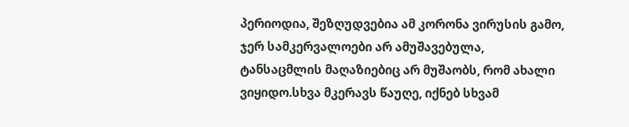პერიოდია, შეზღუდვებია ამ კორონა ვირუსის გამო, ჯერ სამკერვალოები არ ამუშავებულა, ტანსაცმლის მაღაზიებიც არ მუშაობს, რომ ახალი ვიყიდო.სხვა მკერავს წაუღე, იქნებ სხვამ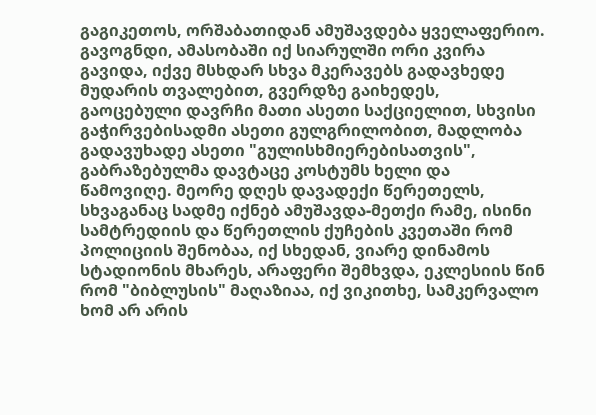გაგიკეთოს, ორშაბათიდან ამუშავდება ყველაფერიო. გავოგნდი, ამასობაში იქ სიარულში ორი კვირა გავიდა, იქვე მსხდარ სხვა მკერავებს გადავხედე მუდარის თვალებით, გვერდზე გაიხედეს, გაოცებული დავრჩი მათი ასეთი საქციელით, სხვისი გაჭირვებისადმი ასეთი გულგრილობით, მადლობა გადავუხადე ასეთი "გულისხმიერებისათვის", გაბრაზებულმა დავტაცე კოსტუმს ხელი და წამოვიღე. მეორე დღეს დავადექი წერეთელს, სხვაგანაც სადმე იქნებ ამუშავდა-მეთქი რამე, ისინი სამტრედიის და წერეთლის ქუჩების კვეთაში რომ პოლიციის შენობაა, იქ სხედან, ვიარე დინამოს სტადიონის მხარეს, არაფერი შემხვდა, ეკლესიის წინ რომ "ბიბლუსის" მაღაზიაა, იქ ვიკითხე, სამკერვალო ხომ არ არის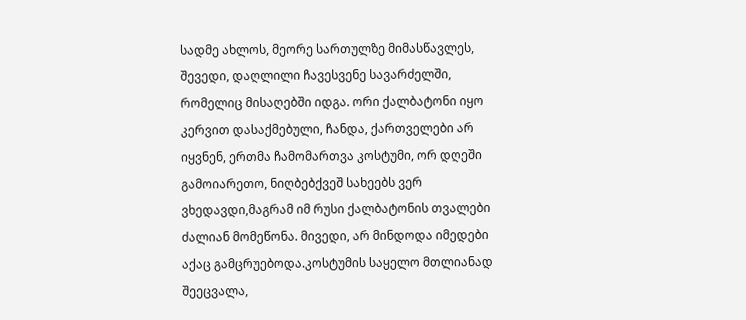სადმე ახლოს, მეორე სართულზე მიმასწავლეს, შევედი, დაღლილი ჩავესვენე სავარძელში, რომელიც მისაღებში იდგა. ორი ქალბატონი იყო კერვით დასაქმებული, ჩანდა, ქართველები არ იყვნენ, ერთმა ჩამომართვა კოსტუმი, ორ დღეში გამოიარეთო, ნიღბებქვეშ სახეებს ვერ ვხედავდი,მაგრამ იმ რუსი ქალბატონის თვალები ძალიან მომეწონა. მივედი, არ მინდოდა იმედები აქაც გამცრუებოდა.კოსტუმის საყელო მთლიანად შეეცვალა,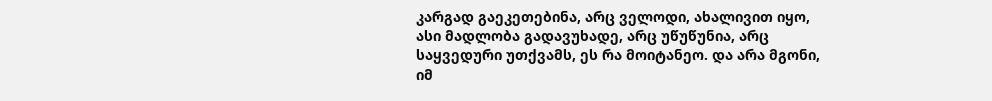კარგად გაეკეთებინა, არც ველოდი, ახალივით იყო, ასი მადლობა გადავუხადე, არც უწუწუნია, არც საყვედური უთქვამს, ეს რა მოიტანეო. და არა მგონი, იმ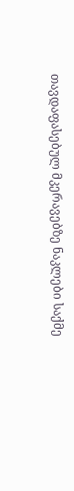თავდაფასებულ მკერავებზე ნაკლები საქმე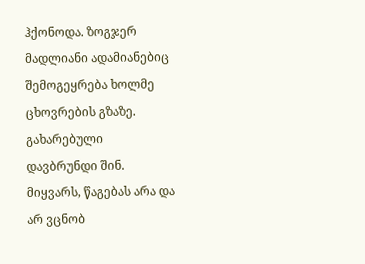ჰქონოდა. ზოგჯერ მადლიანი ადამიანებიც შემოგეყრება ხოლმე ცხოვრების გზაზე. გახარებული დავბრუნდი შინ.
მიყვარს, წაგებას არა და არ ვცნობ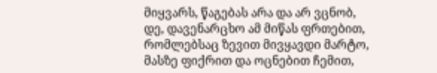მიყვარს, წაგებას არა და არ ვცნობ,
დე, დავენარცხო ამ მიწას ფრთებით,
რომლებსაც ზევით მივყავდი მარტო,
მასზე ფიქრით და ოცნებით ჩემით,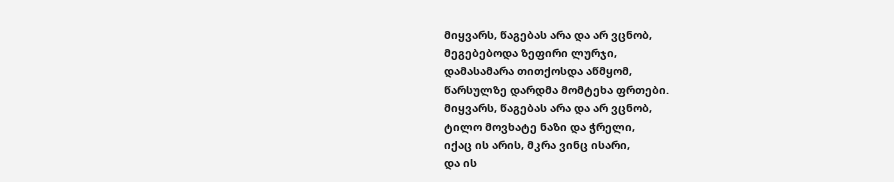მიყვარს, წაგებას არა და არ ვცნობ,
მეგებებოდა ზეფირი ლურჯი,
დამასამარა თითქოსდა აწმყომ,
წარსულზე დარდმა მომტეხა ფრთები.
მიყვარს, წაგებას არა და არ ვცნობ,
ტილო მოვხატე ნაზი და ჭრელი,
იქაც ის არის, მკრა ვინც ისარი,
და ის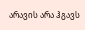არავის არა ჰგავს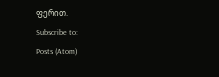ფერით.
Subscribe to:
Posts (Atom)